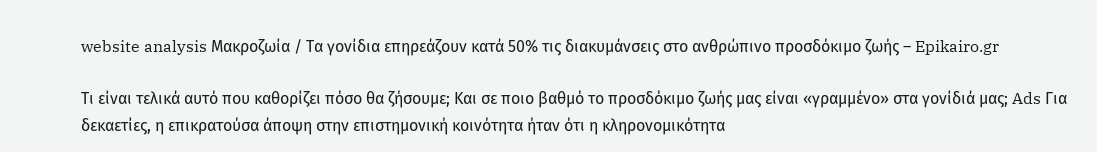website analysis Μακροζωία / Τα γονίδια επηρεάζουν κατά 50% τις διακυμάνσεις στο ανθρώπινο προσδόκιμο ζωής – Epikairo.gr

Τι είναι τελικά αυτό που καθορίζει πόσο θα ζήσουμε; Και σε ποιο βαθμό το προσδόκιμο ζωής μας είναι «γραμμένο» στα γονίδιά μας; Ads Για δεκαετίες, η επικρατούσα άποψη στην επιστημονική κοινότητα ήταν ότι η κληρονομικότητα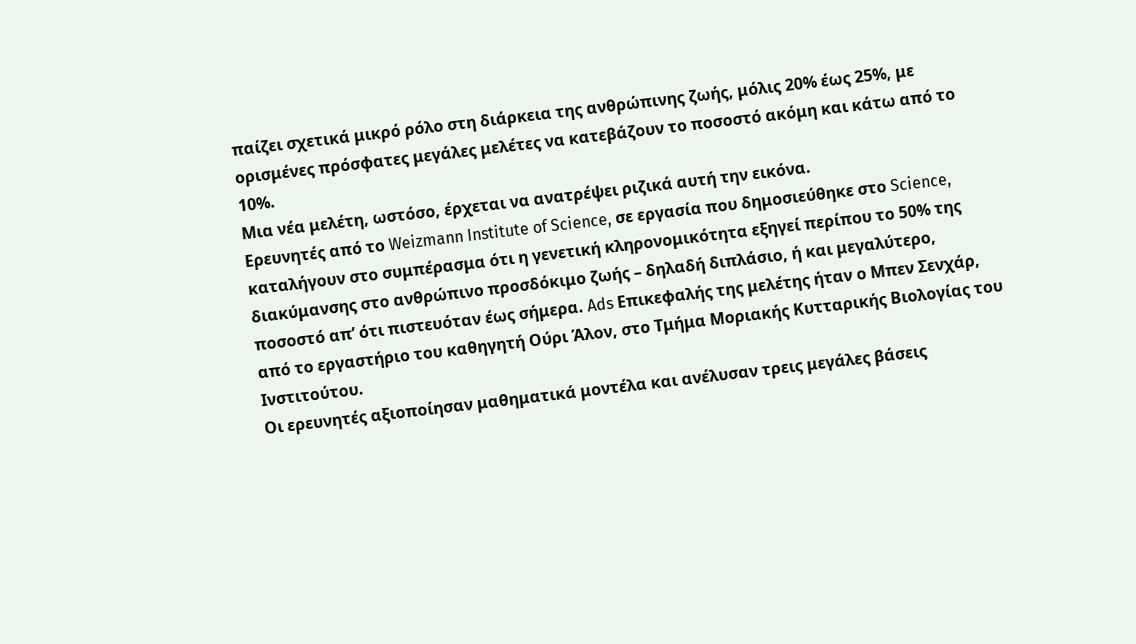παίζει σχετικά μικρό ρόλο στη διάρκεια της ανθρώπινης ζωής, μόλις 20% έως 25%, με ορισμένες πρόσφατες μεγάλες μελέτες να κατεβάζουν το ποσοστό ακόμη και κάτω από το 10%.
Μια νέα μελέτη, ωστόσο, έρχεται να ανατρέψει ριζικά αυτή την εικόνα.
Ερευνητές από το Weizmann Institute of Science, σε εργασία που δημοσιεύθηκε στο Science, καταλήγουν στο συμπέρασμα ότι η γενετική κληρονομικότητα εξηγεί περίπου το 50% της διακύμανσης στο ανθρώπινο προσδόκιμο ζωής – δηλαδή διπλάσιο, ή και μεγαλύτερο, ποσοστό απ’ ότι πιστευόταν έως σήμερα. Ads Επικεφαλής της μελέτης ήταν ο Μπεν Σενχάρ, από το εργαστήριο του καθηγητή Ούρι Άλον, στο Τμήμα Μοριακής Κυτταρικής Βιολογίας του Ινστιτούτου.
Οι ερευνητές αξιοποίησαν μαθηματικά μοντέλα και ανέλυσαν τρεις μεγάλες βάσεις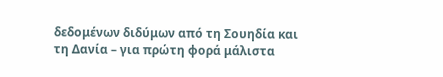δεδομένων διδύμων από τη Σουηδία και τη Δανία – για πρώτη φορά μάλιστα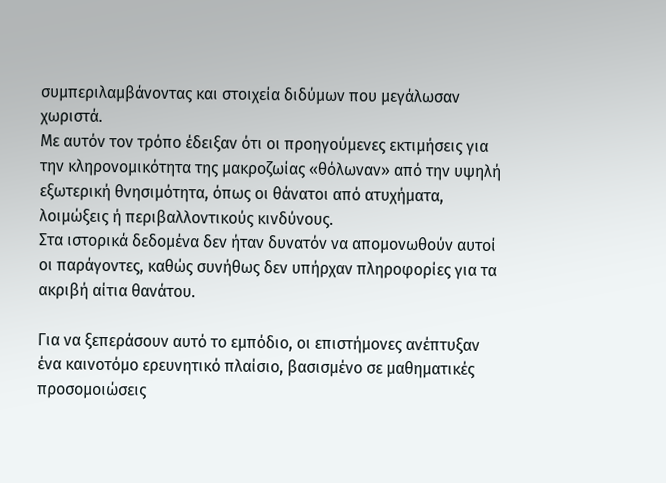συμπεριλαμβάνοντας και στοιχεία διδύμων που μεγάλωσαν χωριστά.
Με αυτόν τον τρόπο έδειξαν ότι οι προηγούμενες εκτιμήσεις για την κληρονομικότητα της μακροζωίας «θόλωναν» από την υψηλή εξωτερική θνησιμότητα, όπως οι θάνατοι από ατυχήματα, λοιμώξεις ή περιβαλλοντικούς κινδύνους.
Στα ιστορικά δεδομένα δεν ήταν δυνατόν να απομονωθούν αυτοί οι παράγοντες, καθώς συνήθως δεν υπήρχαν πληροφορίες για τα ακριβή αίτια θανάτου.

Για να ξεπεράσουν αυτό το εμπόδιο, οι επιστήμονες ανέπτυξαν ένα καινοτόμο ερευνητικό πλαίσιο, βασισμένο σε μαθηματικές προσομοιώσεις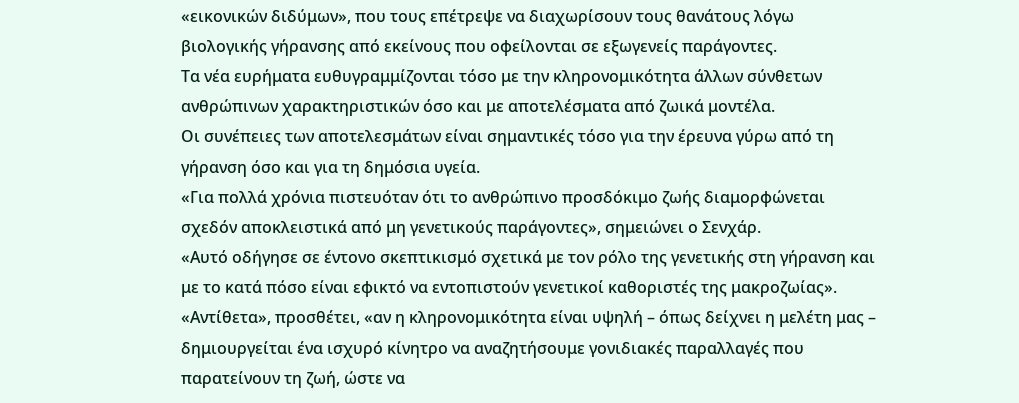«εικονικών διδύμων», που τους επέτρεψε να διαχωρίσουν τους θανάτους λόγω βιολογικής γήρανσης από εκείνους που οφείλονται σε εξωγενείς παράγοντες.
Τα νέα ευρήματα ευθυγραμμίζονται τόσο με την κληρονομικότητα άλλων σύνθετων ανθρώπινων χαρακτηριστικών όσο και με αποτελέσματα από ζωικά μοντέλα.
Οι συνέπειες των αποτελεσμάτων είναι σημαντικές τόσο για την έρευνα γύρω από τη γήρανση όσο και για τη δημόσια υγεία.
«Για πολλά χρόνια πιστευόταν ότι το ανθρώπινο προσδόκιμο ζωής διαμορφώνεται σχεδόν αποκλειστικά από μη γενετικούς παράγοντες», σημειώνει ο Σενχάρ.
«Αυτό οδήγησε σε έντονο σκεπτικισμό σχετικά με τον ρόλο της γενετικής στη γήρανση και με το κατά πόσο είναι εφικτό να εντοπιστούν γενετικοί καθοριστές της μακροζωίας».
«Αντίθετα», προσθέτει, «αν η κληρονομικότητα είναι υψηλή – όπως δείχνει η μελέτη μας – δημιουργείται ένα ισχυρό κίνητρο να αναζητήσουμε γονιδιακές παραλλαγές που παρατείνουν τη ζωή, ώστε να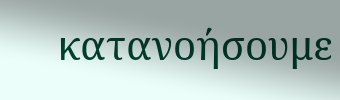κατανοήσουμε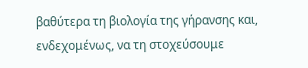βαθύτερα τη βιολογία της γήρανσης και, ενδεχομένως, να τη στοχεύσουμε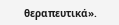θεραπευτικά».